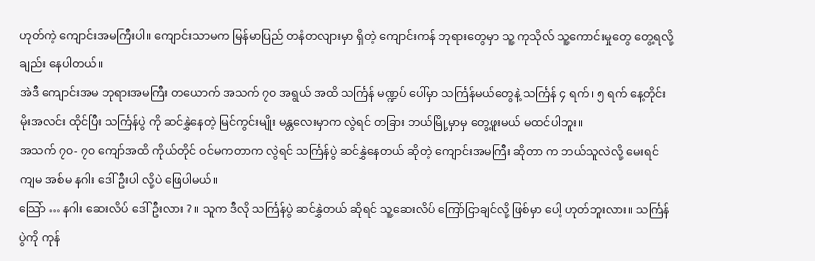ဟုတ်ကဲ့ ကျောင်းအမကြီးပါ။ ကျောင်းသာမက မြန်မာပြည် တနံတလျားမှာ ရှိတဲ့ ကျောင်းကန် ဘုရားတွေမှာ သူ့ ကုသိုလ် သူ့ကောင်းမှုတွေ တွေ့ရလို့ချည်း နေပါတယ်။
အဲဒီ ကျောင်းအမ ဘုရားအမကြီး တယောက် အသက် ၇၀ အရွယ် အထိ သင်္ကြန် မဏ္ဍပ် ပေါ်မှာ သင်္ကြန်မယ်တွေနဲ့ သင်္ကြန် ၄ ရက်၊ ၅ ရက် နေ့တိုင်း မိုးအလင်း ထိုင်ပြီး သင်္ကြန်ပွဲ ကို ဆင်နွှဲနေတဲ့ မြင်ကွင်းမျိုး မန္တလေးမှာက လွဲရင် တခြား ဘယ်မြို့မှာမှ တွေ့ဖူးမယ် မထင်ပါဘူး။
အသက် ၇၀- ၇၀ ကျော်အထိ ကိုယ်တိုင် ဝင်မကတာက လွဲရင် သင်္ကြန်ပွဲ ဆင်နွှဲနေတယ် ဆိုတဲ့ ကျောင်းအမကြီး ဆိုတာ က ဘယ်သူလဲလို့ မေးရင် ကျမ အစ်မ နဂါး ဒေါ်ဦးပါ လို့ပဲ ဖြေပါမယ်။
သြော် … နဂါး ဆေးလိပ် ဒေါ်ဦးလား ? ။ သူက ဒီလို သင်္ကြန်ပွဲ ဆင်နွှဲတယ် ဆိုရင် သူ့ဆေးလိပ် ကြော်ငြာချင်လို့ ဖြစ်မှာ ပေါ့ ဟုတ်ဘူးလား။ သင်္ကြန်ပွဲကို ကုန်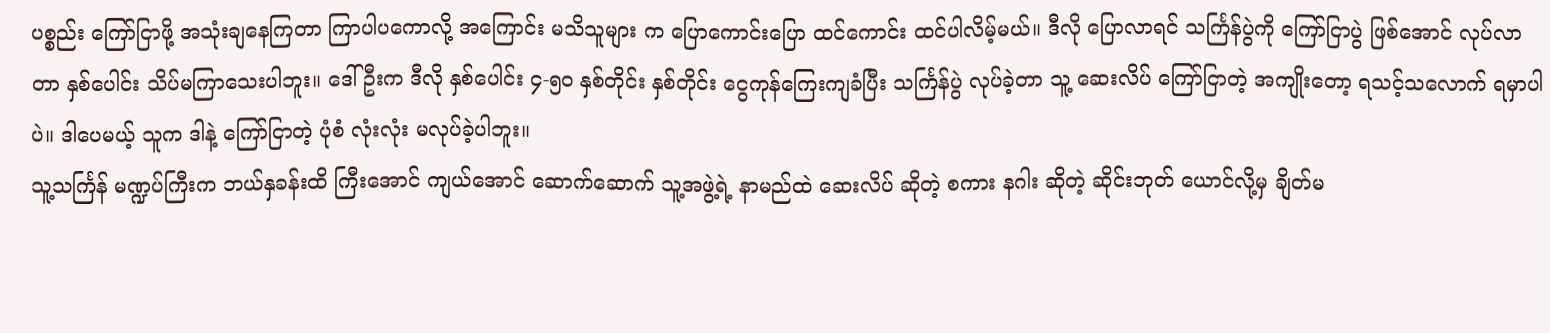ပစ္စည်း ကြော်ငြာဖို့ အသုံးချနေကြတာ ကြာပါပကောလို့ အကြောင်း မသိသူများ က ပြောကောင်းပြော ထင်ကောင်း ထင်ပါလိမ့်မယ်။ ဒီလို ပြောလာရင် သင်္ကြန်ပွဲကို ကြော်ငြာပွဲ ဖြစ်အောင် လုပ်လာ တာ နှစ်ပေါင်း သိပ်မကြာသေးပါဘူး။ ဒေါ်ဦးက ဒီလို နှစ်ပေါင်း ၄-၅၀ နှစ်တိုင်း နှစ်တိုင်း ငွေကုန်ကြေးကျခံပြီး သင်္ကြန်ပွဲ လုပ်ခဲ့တာ သူ့ ဆေးလိပ် ကြော်ငြာတဲ့ အကျိုးတော့ ရသင့်သလောက် ရမှာပါပဲ။ ဒါပေမယ့် သူက ဒါနဲ့ ကြော်ငြာတဲ့ ပုံစံ လုံးလုံး မလုပ်ခဲ့ပါဘူး။
သူ့သင်္ကြန် မဏ္ဍပ်ကြီးက ဘယ်နှခန်းထိ ကြီးအောင် ကျယ်အောင် ဆောက်ဆောက် သူ့အဖွဲ့ရဲ့ နာမည်ထဲ ဆေးလိပ် ဆိုတဲ့ စကား နဂါး ဆိုတဲ့ ဆိုင်းဘုတ် ယောင်လို့မှ ချိတ်မ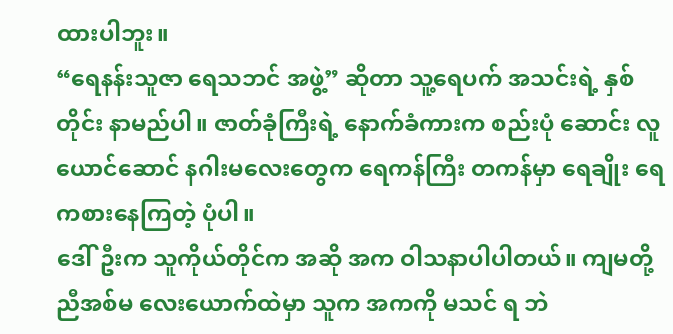ထားပါဘူး။
“ရေနန်းသူဇာ ရေသဘင် အဖွဲ့” ဆိုတာ သူ့ရေပက် အသင်းရဲ့ နှစ်တိုင်း နာမည်ပါ။ ဇာတ်ခုံကြီးရဲ့ နောက်ခံကားက စည်းပုံ ဆောင်း လူယောင်ဆောင် နဂါးမလေးတွေက ရေကန်ကြီး တကန်မှာ ရေချိုး ရေကစားနေကြတဲ့ ပုံပါ။
ဒေါ်ဦးက သူကိုယ်တိုင်က အဆို အက ဝါသနာပါပါတယ်။ ကျမတို့ ညီအစ်မ လေးယောက်ထဲမှာ သူက အကကို မသင် ရ ဘဲ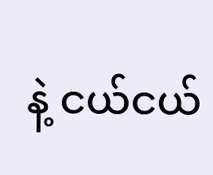နဲ့ ငယ်ငယ်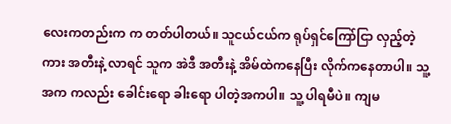လေးကတည်းက က တတ်ပါတယ်။ သူငယ်ငယ်က ရုပ်ရှင်ကြော်ငြာ လှည့်တဲ့ကား အတီးနဲ့ လာရင် သူက အဲဒီ အတီးနဲ့ အိမ်ထဲကနေပြီး လိုက်ကနေတာပါ။ သူ့ အက ကလည်း ခေါင်းရော ခါးရော ပါတဲ့အကပါ။ သူ့ ပါရမီပဲ။ ကျမ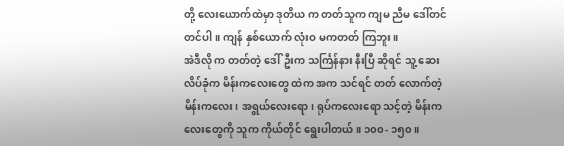တို့ လေးယောက်ထဲမှာ ဒုတိယ က တတ်သူက ကျမ ညီမ ဒေါ်တင်တင်ပါ။ ကျန် နှစ်ယောက် လုံးဝ မကတတ် ကြဘူး။
အဲဒီလို က တတ်တဲ့ ဒေါ်ဦးက သင်္ကြန်နား နီးပြီ ဆိုရင် သူ့ ဆေးလိပ်ခုံက မိန်းကလေးတွေ ထဲက အက သင်ရင် တတ် လောက်တဲ့ မိန်းကလေး၊ အရွယ်လေးရော၊ ရုပ်ကလေးရော သင့်တဲ့ မိန်းကလေးတွေကို သူက ကိုယ်တိုင် ရွေးပါတယ်။ ၁၀၀- ၁၅၀။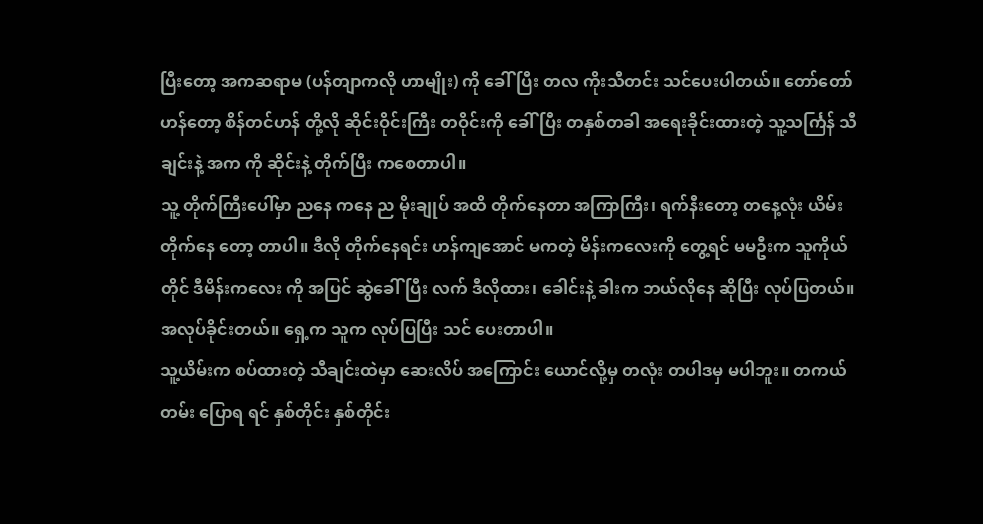ပြီးတော့ အကဆရာမ (ပန်တျာကလို ဟာမျိုး) ကို ခေါ်ပြီး တလ ကိုးသီတင်း သင်ပေးပါတယ်။ တော်တော် ဟန်တော့ စိန်တင်ဟန် တို့လို ဆိုင်းဝိုင်းကြီး တဝိုင်းကို ခေါ်ပြီး တနှစ်တခါ အရေးခိုင်းထားတဲ့ သူ့သင်္ကြန် သီချင်းနဲ့ အက ကို ဆိုင်းနဲ့ တိုက်ပြီး ကစေတာပါ။
သူ့ တိုက်ကြီးပေါ်မှာ ညနေ ကနေ ည မိုးချုပ် အထိ တိုက်နေတာ အကြာကြီး၊ ရက်နီးတော့ တနေ့လုံး ယိမ်း တိုက်နေ တော့ တာပါ။ ဒီလို တိုက်နေရင်း ဟန်ကျအောင် မကတဲ့ မိန်းကလေးကို တွေ့ရင် မမဦးက သူကိုယ်တိုင် ဒီမိန်းကလေး ကို အပြင် ဆွဲခေါ်ပြီး လက် ဒီလိုထား၊ ခေါင်းနဲ့ ခါးက ဘယ်လိုနေ ဆိုပြီး လုပ်ပြတယ်။ အလုပ်ခိုင်းတယ်။ ရှေ့က သူက လုပ်ပြပြီး သင် ပေးတာပါ။
သူ့ယိမ်းက စပ်ထားတဲ့ သီချင်းထဲမှာ ဆေးလိပ် အကြောင်း ယောင်လို့မှ တလုံး တပါဒမှ မပါဘူး။ တကယ်တမ်း ပြောရ ရင် နှစ်တိုင်း နှစ်တိုင်း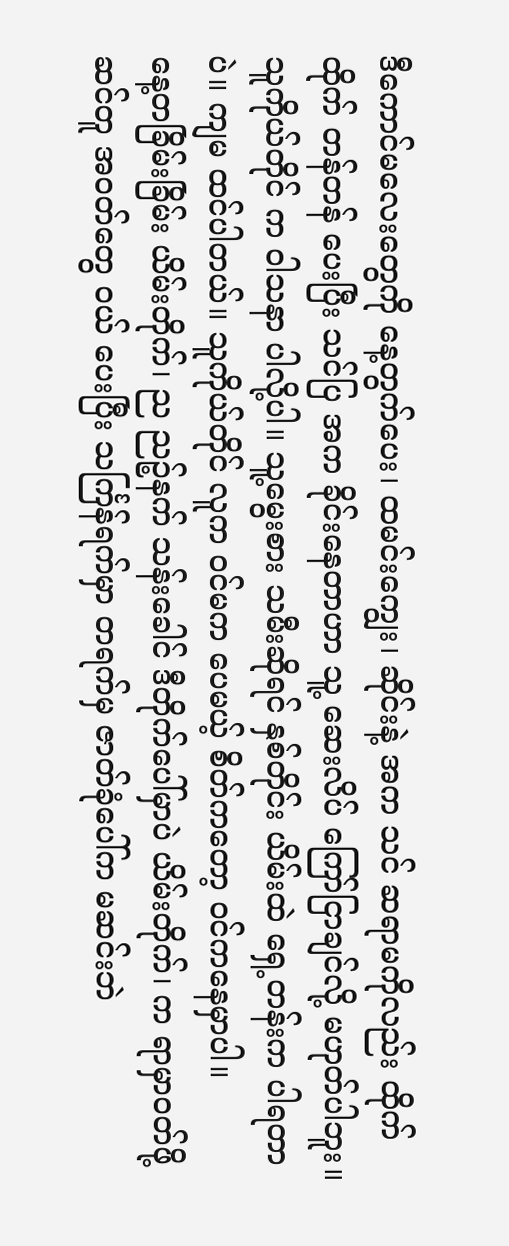ဒီကောင်မလေးတွေကို နေ့တွက်ပေး၊ ထမင်းကျွေး၊ ဆိုင်းနဲ့ အက သင် ဆရာမကိုလည်း ထိုက်ထိုက် တန်တန် ပေးပြီး သင်ပြ အက ခိုင်းနေတာဟာ သူ့ ဆေးလိပ် ကြော်ငြာချင်လို့ မဟုတ်ပါဘူး။ သူကိုယ်တိုင် က ဝါသနာ ပါလို့ပါ။ သူ့မွေးစား သမီးဆိုရင် နှစ်တိုင်း ယိမ်းထဲ ရှေ့တန်းက ပါရတာပဲ။ ကျမ ထင်ပါတယ်။ သူကိုယ်တိုင် လူက ဝင်မက ပေမယ့် စိတ်ကတော့ ဝင်ကနေမှာပါ။
နေ့တခြိမ်းခြိမ်း ယိမ်းတိုက်၊ ည ညဉ့်နက် သန်းခေါင် ဒီတိုက်ပေါ်မှာပဲ ယိမ်းတိုက်၊ က ရာမှာဝတ်ဖို့ ဆင်တူ အဝတ်တွေ ဝယ် ပေးပြီး သင်္ကြန်ရက်မှာ တရက်မှ ဇာတ်ခုံပေါ်က မဆင်းဘဲ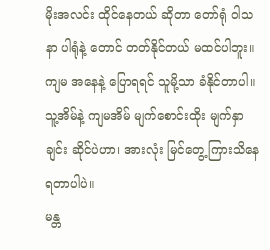မိုးအလင်း ထိုင်နေတယ် ဆိုတာ တော်ရုံ ဝါသနာ ပါရုံနဲ့ တောင် တတ်နိုင်တယ် မထင်ပါဘူး။ ကျမ အနေနဲ့ ပြောရရင် သူမို့သာ ခံနိုင်တာပါ။ သူ့အိမ်နဲ့ ကျမအိမ် မျက်စောင်းထိုး မျက်နှာချင်း ဆိုင်ပဲဟာ၊ အားလုံး မြင်တွေ့ ကြားသိနေရတာပါပဲ။
မန္တ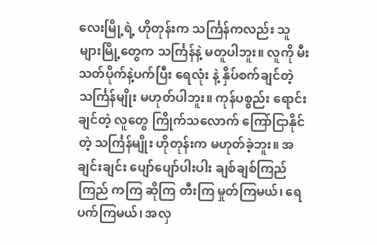လေးမြို့ရဲ့ ဟိုတုန်းက သင်္ကြန်ကလည်း သူများမြို့တွေက သင်္ကြန်နဲ့ မတူပါဘူး။ လူကို မီးသတ်ပိုက်နဲ့ပက်ပြီး ရေလုံး နဲ့ နှိပ်စက်ချင်တဲ့ သင်္ကြန်မျိုး မဟုတ်ပါဘူး။ ကုန်ပစ္စည်း ရောင်းချင်တဲ့ လူတွေ ကြိုက်သလောက် ကြော်ငြာနိုင် တဲ့ သင်္ကြန်မျိုး ဟိုတုန်းက မဟုတ်ခဲ့ဘူး။ အချင်းချင်း ပျော်ပျော်ပါးပါး ချစ်ချစ်ကြည်ကြည် ကကြ ဆိုကြ တီးကြ မှုတ်ကြမယ်၊ ရေပက်ကြမယ်၊ အလှ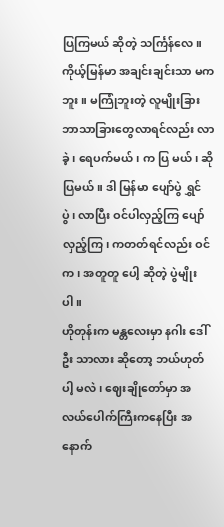ပြကြမယ် ဆိုတဲ့ သင်္ကြန်လေ။
ကိုယ့်မြန်မာ အချင်းချင်းသာ မကဘူး။ မကြုံဘူးတဲ့ လူမျိုးခြား ဘာသာခြားတွေလာရင်လည်း လာခဲ့၊ ရေပက်မယ်၊ က ပြ မယ်၊ ဆိုပြမယ်။ ဒါ မြန်မာ ပျော်ပွဲ ရွှင်ပွဲ၊ လာပြီး ဝင်ပါလှည့်ကြ ပျော်လှည့်ကြ၊ ကတတ်ရင်လည်း ဝင်က၊ အတူတူ ပေါ့ ဆိုတဲ့ ပွဲမျိုးပါ။
ဟိုတုန်းက မန္တလေးမှာ နဂါး ဒေါ်ဦး သာလား ဆိုတော့ ဘယ်ဟုတ်ပါ့ မလဲ၊ ဈေးချိုတော်မှာ အလယ်ပေါက်ကြီးကနေပြီး အနောက်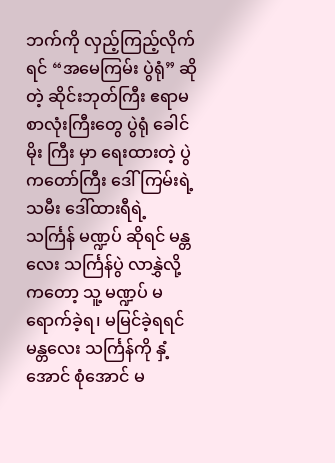ဘက်ကို လှည့်ကြည့်လိုက်ရင် “အမေကြမ်း ပွဲရုံ” ဆိုတဲ့ ဆိုင်းဘုတ်ကြီး ဧရာမ စာလုံးကြီးတွေ ပွဲရုံ ခေါင်မိုး ကြီး မှာ ရေးထားတဲ့ ပွဲကတော်ကြီး ဒေါ်ကြမ်းရဲ့ သမီး ဒေါ်ထားရီရဲ့ သင်္ကြန် မဏ္ဍပ် ဆိုရင် မန္တလေး သင်္ကြန်ပွဲ လာနွှဲလို့ ကတော့ သူ့ မဏ္ဍပ် မရောက်ခဲ့ရ၊ မမြင်ခဲ့ရရင် မန္တလေး သင်္ကြန်ကို နှံ့အောင် စုံအောင် မ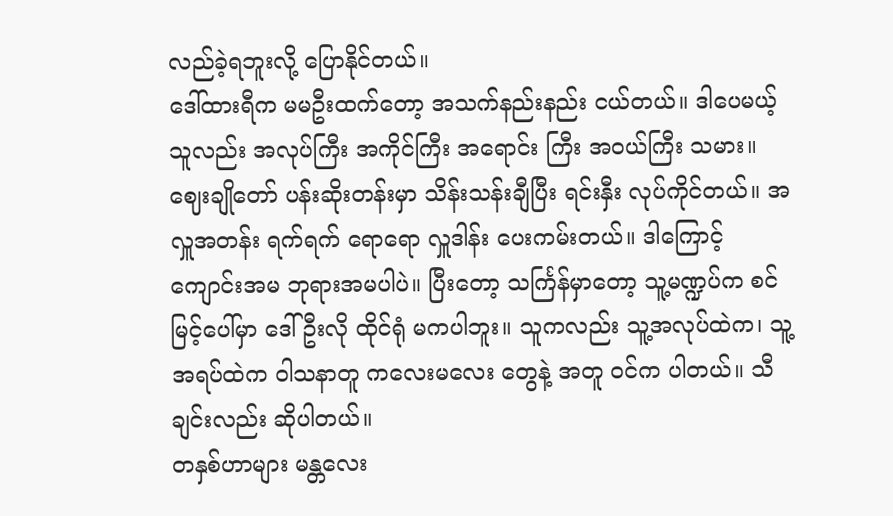လည်ခဲ့ရဘူးလို့ ပြောနိုင်တယ်။
ဒေါ်ထားရီက မမဦးထက်တော့ အသက်နည်းနည်း ငယ်တယ်။ ဒါပေမယ့် သူလည်း အလုပ်ကြီး အကိုင်ကြီး အရောင်း ကြီး အဝယ်ကြီး သမား။ ဈေးချိုတော် ပန်းဆိုးတန်းမှာ သိန်းသန်းချီပြီး ရင်းနှီး လုပ်ကိုင်တယ်။ အလှူအတန်း ရက်ရက် ရောရော လှူဒါန်း ပေးကမ်းတယ်။ ဒါကြောင့် ကျောင်းအမ ဘုရားအမပါပဲ။ ပြီးတော့ သင်္ကြန်မှာတော့ သူ့မဏ္ဍပ်က စင်မြင့်ပေါ်မှာ ဒေါ်ဦးလို ထိုင်ရုံ မကပါဘူး။ သူကလည်း သူ့အလုပ်ထဲက၊ သူ့အရပ်ထဲက ဝါသနာတူ ကလေးမလေး တွေနဲ့ အတူ ဝင်က ပါတယ်။ သီချင်းလည်း ဆိုပါတယ်။
တနှစ်ဟာများ မန္တလေး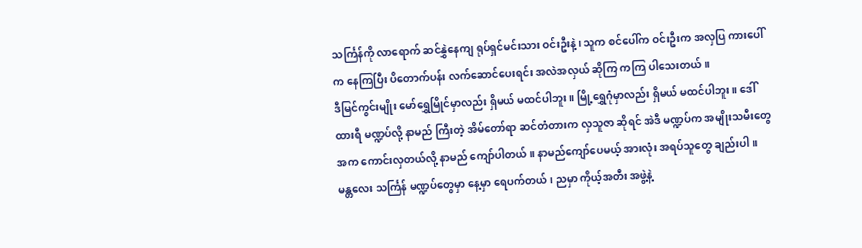သင်္ကြန်ကို လာရောက် ဆင်နွှဲနေကျ ရုပ်ရှင်မင်းသား ဝင်းဦးနဲ့၊ သူက စင်ပေါ်က ဝင်းဦးက အလှပြ ကားပေါ်က နေကြပြီး ပိတောက်ပန်း လက်ဆောင်ပေးရင်း အလဲအလှယ် ဆိုကြ ကကြ ပါသေးတယ်။
ဒီမြင်ကွင်းမျိုး မော်ရွှေမြိုင်မှာလည်း ရှိမယ် မထင်ပါဘူး။ မြို့ရွှေဂုံမှာလည်း ရှိမယ် မထင်ပါဘူး။ ဒေါ်ထားရီ မဏ္ဍပ်လို့ နာမည် ကြီးတဲ့ အိမ်တော်ရာ ဆင်တံတားက လှသူဇာ ဆိုရင် အဲဒီ မဏ္ဍပ်က အမျိုးသမီးတွေ အက ကောင်းလှတယ်လို့ နာမည် ကျော်ပါတယ်။ နာမည်ကျော်ပေမယ့် အားလုံး အရပ်သူတွေ ချည်းပါ။
မန္တလေး သင်္ကြန် မဏ္ဍပ်တွေမှာ နေ့မှာ ရေပက်တယ်၊ ညမှာ ကိုယ့်အတီး အဖွဲ့နဲ့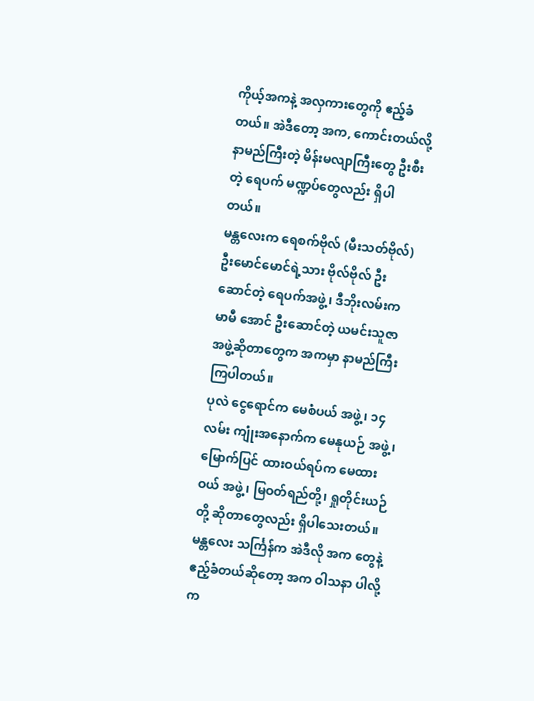ကိုယ့်အကနဲ့ အလှကားတွေကို ဧည့်ခံ တယ်။ အဲဒီတော့ အက, ကောင်းတယ်လို့ နာမည်ကြီးတဲ့ မိန်းမလျာကြီးတွေ ဦးစီးတဲ့ ရေပက် မဏ္ဍပ်တွေလည်း ရှိပါ တယ်။
မန္တလေးက ရေစက်ဗိုလ် (မီးသတ်ဗိုလ်) ဦးမောင်မောင်ရဲ့သား ဗိုလ်ဗိုလ် ဦးဆောင်တဲ့ ရေပက်အဖွဲ့၊ ဒီဘိုးလမ်းက မာမီ အောင် ဦးဆောင်တဲ့ ယမင်းသူဇာ အဖွဲ့ဆိုတာတွေက အကမှာ နာမည်ကြီး ကြပါတယ်။
ပုလဲ ငွေရောင်က မေစံပယ် အဖွဲ့၊ ၁၄ လမ်း ကျုံးအနောက်က မေနုယဉ် အဖွဲ့၊ မြောက်ပြင် ထားဝယ်ရပ်က မေထားဝယ် အဖွဲ့၊ မြဝတ်ရည်တို့၊ ရှုတိုင်းယဉ် တို့ ဆိုတာတွေလည်း ရှိပါသေးတယ်။
မန္တလေး သင်္ကြန်က အဲဒီလို အက တွေနဲ့ ဧည့်ခံတယ်ဆိုတော့ အက ဝါသနာ ပါလို့ က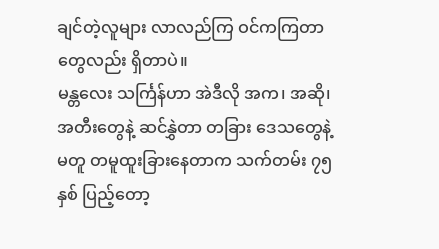ချင်တဲ့လူများ လာလည်ကြ ဝင်ကကြတာတွေလည်း ရှိတာပဲ။
မန္တလေး သင်္ကြန်ဟာ အဲဒီလို အက၊ အဆို၊ အတီးတွေနဲ့ ဆင်နွှဲတာ တခြား ဒေသတွေနဲ့ မတူ တမူထူးခြားနေတာက သက်တမ်း ၇၅ နှစ် ပြည့်တော့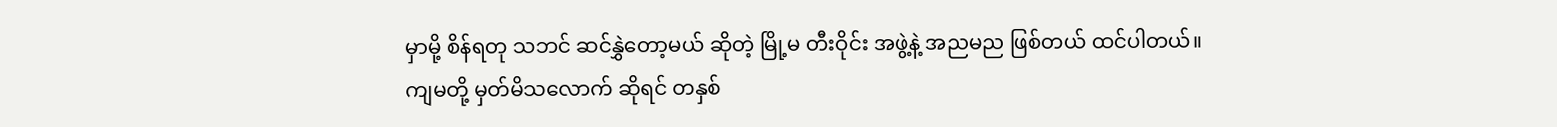မှာမို့ စိန်ရတု သဘင် ဆင်နွှဲတော့မယ် ဆိုတဲ့ မြို့မ တီးဝိုင်း အဖွဲ့နဲ့ အညမည ဖြစ်တယ် ထင်ပါတယ်။
ကျမတို့ မှတ်မိသလောက် ဆိုရင် တနှစ်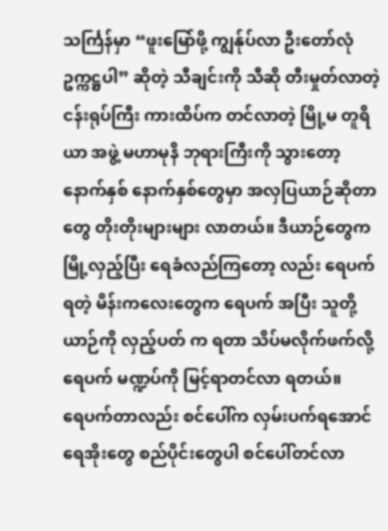သင်္ကြန်မှာ “ဖူးမြော်ဖို့ ကျွန်ုပ်လာ ဦးတော်လုံ ဥက္ကဋ္ဌပါ” ဆိုတဲ့ သီချင်းကို သီဆို တီးမှုတ်လာတဲ့ ငန်းရုပ်ကြီး ကားထိပ်က တင်လာတဲ့ မြို့မ တူရိယာ အဖွဲ့ မဟာမုနိ ဘုရားကြီးကို သွားတော့ နောက်နှစ် နောက်နှစ်တွေမှာ အလှပြယာဉ်ဆိုတာတွေ တိုးတိုးများများ လာတယ်။ ဒီယာဉ်တွေက မြို့လှည့်ပြီး ရေခံလည်ကြတော့ လည်း ရေပက်ရတဲ့ မိန်းကလေးတွေက ရေပက် အပြီး သူတို့ ယာဉ်ကို လှည့်ပတ် က ရတာ သိပ်မလိုက်ဖက်လို့ ရေပက် မဏ္ဍပ်ကို မြင့်ရာတင်လာ ရတယ်။
ရေပက်တာလည်း စင်ပေါ်က လှမ်းပက်ရအောင် ရေအိုးတွေ စည်ပိုင်းတွေပါ စင်ပေါ်တင်လာ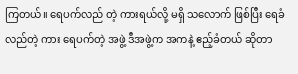ကြတယ်။ ရေပက်လည် တဲ့ ကားရယ်လို့ မရှိ သလောက် ဖြစ်ပြီး ရေခံလည်တဲ့ ကား ရေပက်တဲ့ အဖွဲ့ ဒီအဖွဲ့က အကနဲ့ ဧည့်ခံတယ် ဆိုတာ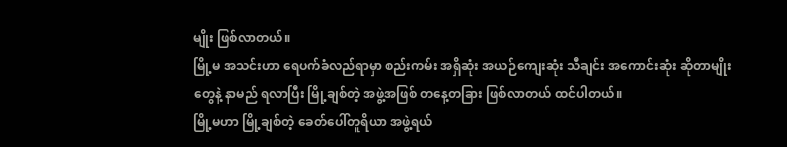မျိုး ဖြစ်လာတယ်။
မြို့မ အသင်းဟာ ရေပက်ခံလည်ရာမှာ စည်းကမ်း အရှိဆုံး အယဉ်ကျေးဆုံး သီချင်း အကောင်းဆုံး ဆိုတာမျိုးတွေနဲ့ နာမည် ရလာပြီး မြို့ချစ်တဲ့ အဖွဲ့အဖြစ် တနေ့တခြား ဖြစ်လာတယ် ထင်ပါတယ်။
မြို့မဟာ မြို့ချစ်တဲ့ ခေတ်ပေါ်တူရိယာ အဖွဲ့ရယ်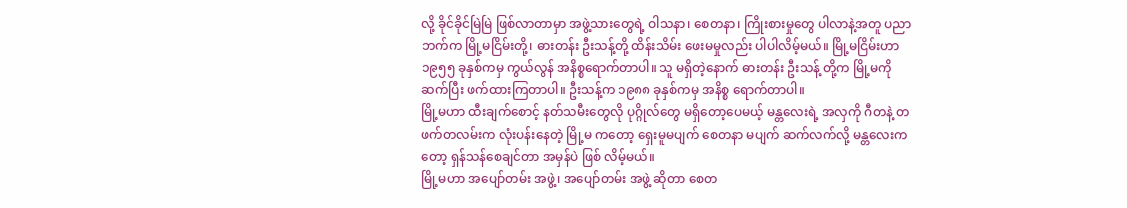လို့ ခိုင်ခိုင်မြဲမြဲ ဖြစ်လာတာမှာ အဖွဲ့သားတွေရဲ့ ဝါသနာ၊ စေတနာ၊ ကြိုးစားမှုတွေ ပါလာနဲ့အတူ ပညာဘက်က မြို့မငြိမ်းတို့၊ ဓားတန်း ဦးသန့်တို့ ထိန်းသိမ်း ဖေးမမှုလည်း ပါပါလိမ့်မယ်။ မြို့မငြိမ်းဟာ ၁၉၅၅ ခုနှစ်ကမှ ကွယ်လွန် အနိစ္စရောက်တာပါ။ သူ မရှိတဲ့နောက် ဓားတန်း ဦးသန့် တို့က မြို့မကို ဆက်ပြီး ဖက်ထားကြတာပါ။ ဦးသန့်က ၁၉၈၈ ခုနှစ်ကမှ အနိစ္စ ရောက်တာပါ။
မြို့မဟာ ထီးချက်စောင့် နတ်သမီးတွေလို ပုဂ္ဂိုလ်တွေ မရှိတော့ပေမယ့် မန္တလေးရဲ့ အလှကို ဂီတနဲ့ တဖက်တလမ်းက လုံးပန်းနေတဲ့ မြို့မ ကတော့ ရှေးမူမပျက် စေတနာ မပျက် ဆက်လက်လို့ မန္တလေးကတော့ ရှန်သန်စေချင်တာ အမှန်ပဲ ဖြစ် လိမ့်မယ်။
မြို့မဟာ အပျော်တမ်း အဖွဲ့၊ အပျော်တမ်း အဖွဲ့ ဆိုတာ စေတ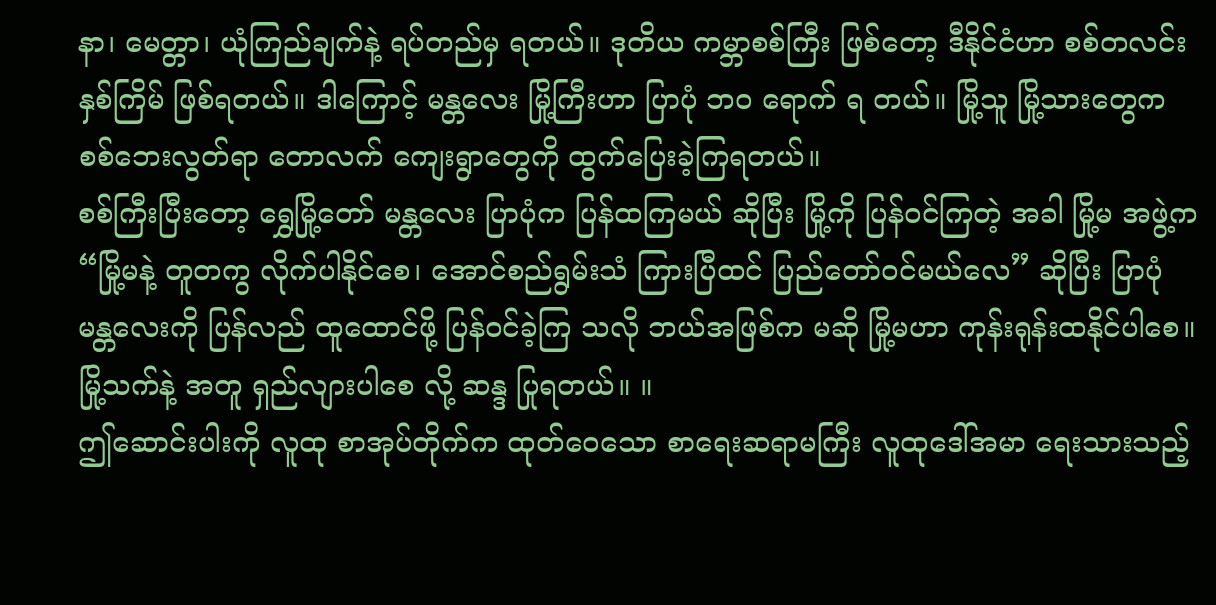နာ၊ မေတ္တာ၊ ယုံကြည်ချက်နဲ့ ရပ်တည်မှ ရတယ်။ ဒုတိယ ကမ္ဘာစစ်ကြီး ဖြစ်တော့ ဒီနိုင်ငံဟာ စစ်တလင်း နှစ်ကြိမ် ဖြစ်ရတယ်။ ဒါကြောင့် မန္တလေး မြို့ကြီးဟာ ပြာပုံ ဘဝ ရောက် ရ တယ်။ မြို့သူ မြို့သားတွေက စစ်ဘေးလွတ်ရာ တောလက် ကျေးရွာတွေကို ထွက်ပြေးခဲ့ကြရတယ်။
စစ်ကြီးပြီးတော့ ရွှေမြို့တော် မန္တလေး ပြာပုံက ပြန်ထကြမယ် ဆိုပြီး မြို့ကို ပြန်ဝင်ကြတဲ့ အခါ မြို့မ အဖွဲ့က “မြို့မနဲ့ တူတကွ လိုက်ပါနိုင်စေ၊ အောင်စည်ရွမ်းသံ ကြားပြီထင် ပြည်တော်ဝင်မယ်လေ” ဆိုပြီး ပြာပုံ မန္တလေးကို ပြန်လည် ထူထောင်ဖို့ ပြန်ဝင်ခဲ့ကြ သလို ဘယ်အဖြစ်က မဆို မြို့မဟာ ကုန်းရုန်းထနိုင်ပါစေ။ မြို့သက်နဲ့ အတူ ရှည်လျားပါစေ လို့ ဆန္ဒ ပြုရတယ်။ ။
ဤဆောင်းပါးကို လူထု စာအုပ်တိုက်က ထုတ်ဝေသော စာရေးဆရာမကြီး လူထုဒေါ်အမာ ရေးသားသည့်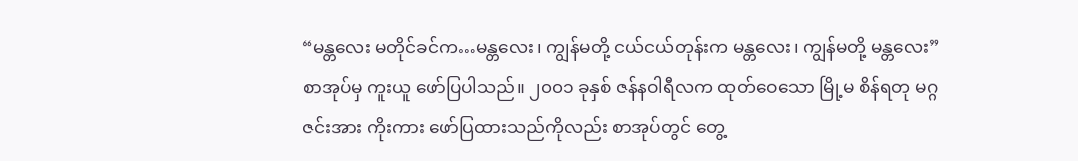“မန္တလေး မတိုင်ခင်က…မန္တလေး၊ ကျွန်မတို့ ငယ်ငယ်တုန်းက မန္တလေး၊ ကျွန်မတို့ မန္တလေး” စာအုပ်မှ ကူးယူ ဖော်ပြပါသည်။ ၂၀၀၁ ခုနှစ် ဇန်နဝါရီလက ထုတ်ဝေသော မြို့မ စိန်ရတု မဂ္ဂဇင်းအား ကိုးကား ဖော်ပြထားသည်ကိုလည်း စာအုပ်တွင် တွေ့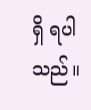ရှိ ရပါသည်။